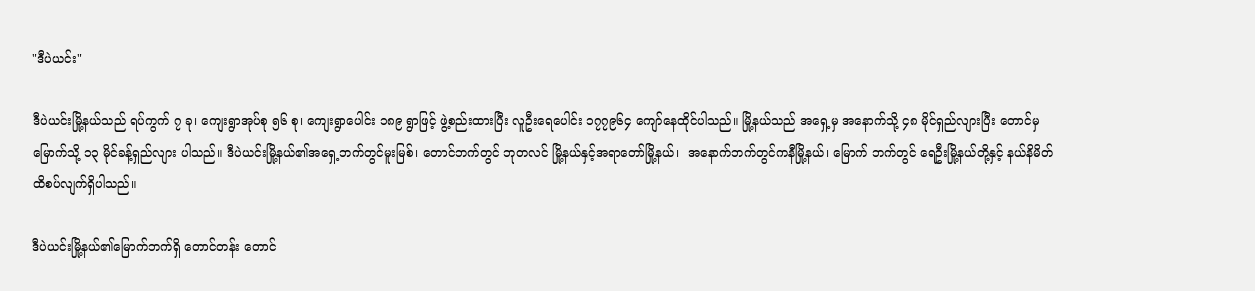"ဒီပဲယင်း"

ဒီပဲယင်းမြို့နယ်သည် ရပ်ကွက် ၇ ခု၊ ကျေးရွာအုပ်စု ၅၆ စု၊ ကျေးရွာပေါင်း ၁၈၉ ရွာဖြင့် ဖွဲ့စည်းထားပြီး လူဦးရေပေါင်း ၁၇၇၉၆၄ ကျော်နေထိုင်ပါသည်။ မြို့နယ်သည် အရှေ့မှ အနောက်သို့ ၄၈ မိုင်ရှည်လျားပြီး တောင်မှမြောက်သို့ ၁၃ မိုင်ခန့်ရှည်လျား ပါသည်။ ဒီပဲယင်းမြို့နယ်၏အရှေ့ဘက်တွင်မူးမြစ်၊ တောင်ဘက်တွင် ဘုတလင် မြို့နယ်နှင့်အရာတော်မြို့နယ်၊  အနောက်ဘက်တွင်ကနီမြို့နယ်၊ မြောက် ဘက်တွင် ရေဦးမြို့နယ်တို့နှင့် နယ်နိမိတ်ထိစပ်လျက်ရှိပါသည်။

ဒီပဲယင်းမြို့နယ်၏မြောက်ဘက်ရှိ တောင်တန်း တောင်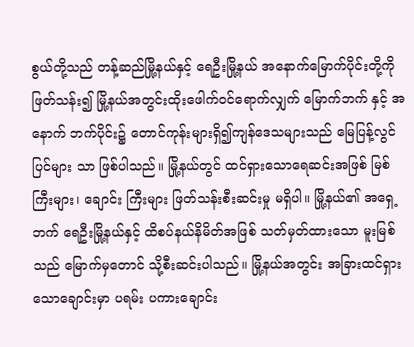စွယ်တို့သည် တန့်ဆည်မြို့နယ်နှင့် ရေဦးမြို့နယ် အနောက်မြောက်ပိုင်းတို့ကို ဖြတ်သန်း၍ မြို့နယ်အတွင်းထိုးဖေါက်ဝင်ရောက်လျှက် မြောက်ဘက် နှင့် အနောက် ဘက်ပိုင်း၌ တောင်ကုန်းများရှိ၍ကျန်ဒေသများသည် မြေပြန့်လွင်ပြင်များ သာ ဖြစ်ပါသည်။ မြို့နယ်တွင် ထင်ရှားသောရေဆင်းအဖြစ် မြစ်ကြီးများ၊ ချောင်း ကြီးများ ဖြတ်သန်းစီးဆင်းမှု မရှိပါ။ မြို့နယ်၏ အရှေ့ဘက် ရေဦးမြို့နယ်နှင့် ထိစပ်နယ်နိမိတ်အဖြစ် သတ်မှတ်ထားသော မူးမြစ်သည် မြောက်မှတောင် သို့စီးဆင်းပါသည်။ မြို့နယ်အတွင်း အခြားထင်ရှားသောချောင်းမှာ ပရမ်း ပကားချောင်း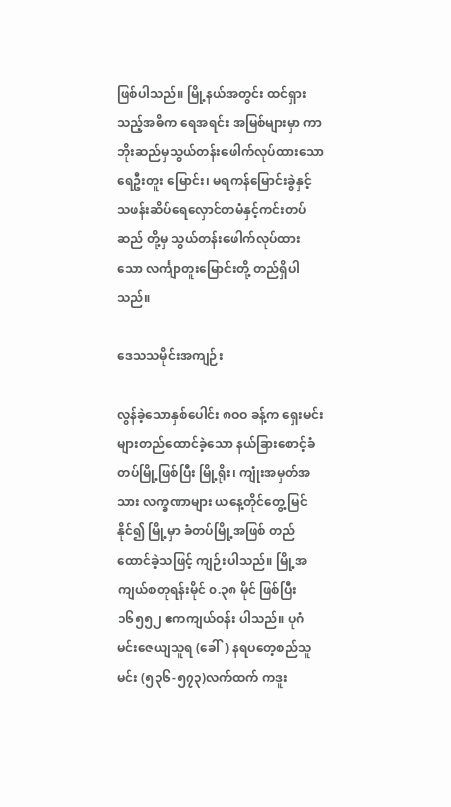ဖြစ်ပါသည်။ မြို့နယ်အတွင်း ထင်ရှားသည့်အဓိက ရေအရင်း အမြစ်များမှာ ကာဘိုးဆည်မှသွယ်တန်းဖေါက်လုပ်ထားသော ရေဦးတူး မြောင်း၊ မရကန်မြောင်းခွဲနှင့် သဖန်းဆိပ်ရေလှောင်တမံနှင့်ကင်းတပ်ဆည် တို့မှ သွယ်တန်းဖေါက်လုပ်ထားသော လင်္ကျာတူးမြောင်းတို့ တည်ရှိပါသည်။

ဒေသသမိုင်းအကျဉ်း

လွန်ခဲ့သောနှစ်ပေါင်း ၈ဝဝ ခန့်က ရှေးမင်းများတည်ထောင်ခဲ့သော နယ်ခြားစောင့်ခံတပ်မြို့ဖြစ်ပြီး မြို့ရိုး၊ ကျုံးအမှတ်အသား လက္ခဏာများ ယနေ့တိုင်တွေ့မြင်နိုင်၍ မြို့မှာ ခံတပ်မြို့အဖြစ် တည်ထောင်ခဲ့သဖြင့် ကျဉ်းပါသည်။ မြို့အကျယ်စတုရန်းမိုင် ၀.၃၈ မိုင် ဖြစ်ပြီး ၁၆၅၅၂ ဧကကျယ်ဝန်း ပါသည်။ ပုဂံမင်းဇေယျသူရ (ခေါ်) နရပတေ့စည်သူမင်း (၅၃၆-၅၇၃)လက်ထက် ကဒူး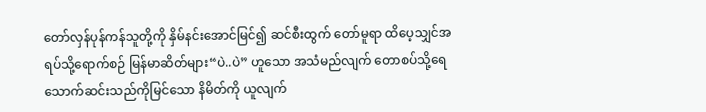တော်လှန်ပုန်ကန်သူတို့ကို နှိမ်နင်းအောင်မြင်၍ ဆင်စီးထွက် တော်မူရာ ထိပေ့သျှင်အရပ်သို့ရောက်စဉ် မြန်မာဆိတ်များ“ပဲ..ပဲ” ဟူသော အသံမည်လျက် တောစပ်သို့ရေသောက်ဆင်းသည်ကိုမြင်သော နိမိတ်ကို ယူလျက်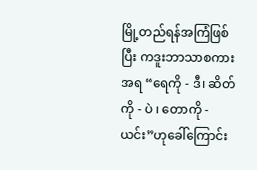မြို့တည်ရန်အကြံဖြစ်ပြီး ကဒူးဘာသာစကားအရ “ရေကို - ဒီ၊ ဆိတ်ကို - ပဲ ၊ တောကို - ယင်း”ဟုခေါ်ကြောင်း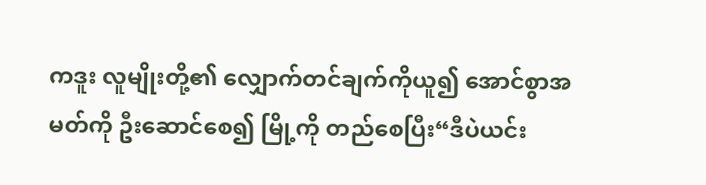ကဒူး လူမျိုးတို့၏ လျှောက်တင်ချက်ကိုယူ၍ အောင်စွာအမတ်ကို ဦးဆောင်စေ၍ မြို့ကို တည်စေပြီး“ဒီပဲယင်း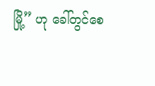မြို့” ဟု ခေါ်တွင်စေ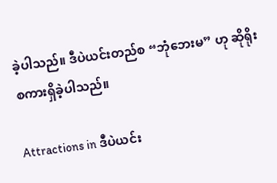ခဲ့ပါသည်။ ဒီပဲယင်းတည်စ “ဘုံဘေးမ” ဟု ဆိုရိုးစကားရှိခဲ့ပါသည်။

Attractions in ဒီပဲယင်း